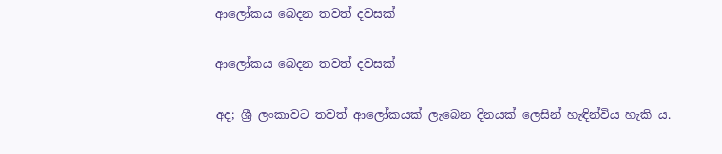ආලෝකය බෙදන තවත් දවසක්

ආලෝකය බෙදන තවත් දවසක්

අද; ශ්‍රී ලංකාවට තවත් ආලෝකයක් ලැබෙන දිනයක් ලෙසින් හැඳින්විය හැකි ය.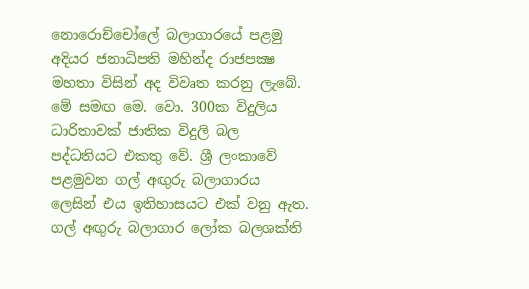නොරොච්චෝලේ බලාගාරයේ පළමු අදියර ජනාධිපති මහින්ද රාජපක්‍ෂ මහතා විසින් අද විවෘත කරනු ලැබේ. මේ සමඟ මෙ. වො. 300ක විදුලිය ධාරිතාවක් ජාතික විදුලි බල පද්ධතියට එකතු වේ. ශ්‍රී ලංකාවේ පළමුවන ගල් අඟුරු බලාගාරය ලෙසින් එය ඉතිහාසයට එක් වනු ඇත. ගල් අඟුරු බලාගාර ලෝක බලශක්ති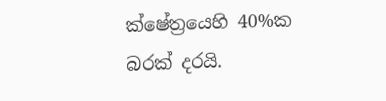ක්ෂේත්‍රයෙහි 40%ක බරක් දරයි.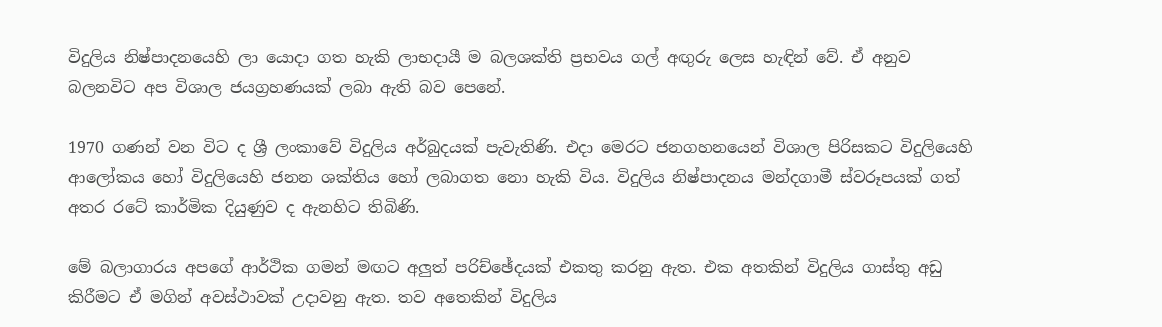විදුලිය නිෂ්පාදනයෙහි ලා යොදා ගත හැකි ලාභදායී ම බලශක්ති ප්‍රභවය ගල් අඟුරු ලෙස හැඳින් වේ. ඒ අනුව බලනවිට අප විශාල ජයග්‍රහණයක් ලබා ඇති බව පෙනේ.

1970 ගණන් වන විට ද ශ්‍රී ලංකාවේ විදුලිය අර්බුදයක් පැවැතිණි. එදා මෙරට ජනගහනයෙන් විශාල පිරිසකට විදුලියෙහි ආලෝකය හෝ විදුලියෙහි ජනන ශක්තිය හෝ ලබාගත නො හැකි විය. විදුලිය නිෂ්පාදනය මන්දගාමී ස්වරූපයක් ගත් අතර රටේ කාර්මික දියුණුව ද ඇනහිට තිබිණි.

මේ බලාගාරය අපගේ ආර්ථික ගමන් මඟට අලුත් පරිච්ඡේදයක් එකතු කරනු ඇත. එක අතකින් විදුලිය ගාස්තු අඩු කිරීමට ඒ මගින් අවස්ථාවක් උදාවනු ඇත. තව අතෙකින් විදුලිය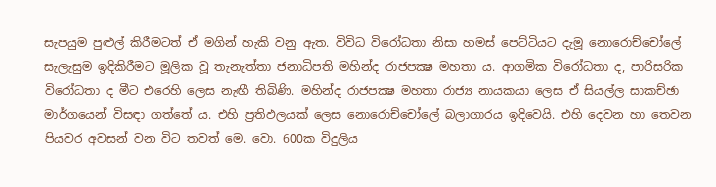සැපයුම පුළුල් කිරීමටත් ඒ මගින් හැකි වනු ඇත. විවිධ විරෝධතා නිසා හමස් පෙට්ටියට දැමූ නොරොච්චෝලේ සැලැසුම ඉදිකිරීමට මූලික වූ තැනැත්තා ජනාධිපති මහින්ද රාජපක්‍ෂ මහතා ය. ආගමික විරෝධතා ද, පාරිසරික විරෝධතා ද මීට එරෙහි ලෙස නැඟී තිබිණි. මහින්ද රාජපක්‍ෂ මහතා රාජ්‍ය නායකයා ලෙස ඒ සියල්ල සාකච්ඡා මාර්ගයෙන් විසඳා ගත්තේ ය. එහි ප්‍රතිඵලයක් ලෙස නොරොච්චෝලේ බලාගාරය ඉදිවෙයි. එහි දෙවන හා තෙවන පියවර අවසන් වන විට තවත් මෙ. වො. 600ක විදුලිය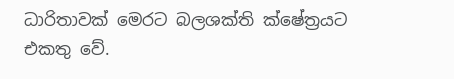ධාරිතාවක් මෙරට බලශක්ති ක්ෂේත්‍රයට එකතු වේ.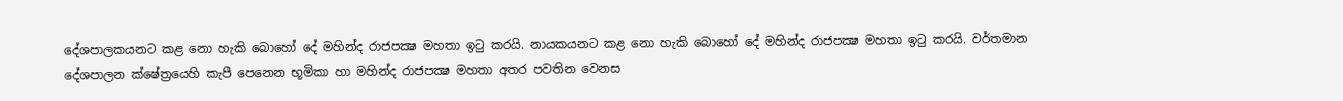දේශපාලකයනට කළ නො හැකි බොහෝ දේ මහින්ද රාජපක්‍ෂ මහතා ඉටු කරයි. නායකයනට කළ නො හැකි බොහෝ දේ මහින්ද රාජපක්‍ෂ මහතා ඉටු කරයි. වර්තමාන දේශපාලන ක්ෂේත්‍රයෙහි කැපී පෙනෙන භූමිකා හා මහින්ද රාජපක්‍ෂ මහතා අතර පවතින වෙනස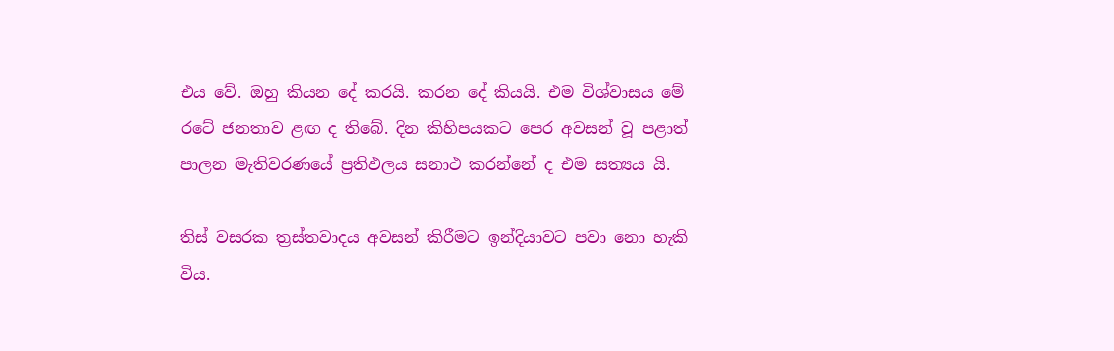එය වේ. ඔහු කියන දේ කරයි. කරන දේ කියයි. එම විශ්වාසය මේ රටේ ජනතාව ළඟ ද තිබේ. දින කිහිපයකට පෙර අවසන් වූ පළාත් පාලන මැතිවරණයේ ප්‍රතිඵලය සනාථ කරන්නේ ද එම සත්‍යය යි.

තිස් වසරක ත්‍රස්තවාදය අවසන් කිරීමට ඉන්දියාවට පවා නො හැකි විය.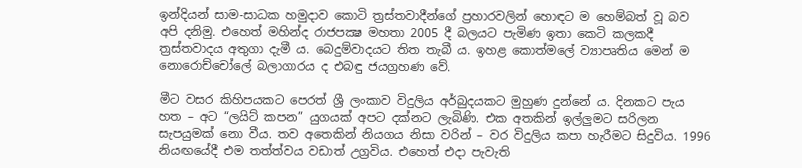ඉන්දියන් සාම-සාධක හමුදාව කොටි ත්‍රස්තවාදීන්ගේ ප්‍රහාරවලින් හොඳට ම හෙම්බත් වූ බව අපි දනිමු. එහෙත් මහින්ද රාජපක්‍ෂ මහතා 2005 දී බලයට පැමිණ ඉතා කෙටි කලකදී ත්‍රස්තවාදය අතුගා දැමී ය. බෙදුම්වාදයට තිත තැබී ය. ඉහළ කොත්මලේ ව්‍යාපෘතිය මෙන් ම නොරොච්චෝලේ බලාගාරය ද එබඳු ජයග්‍රහණ වේ.

මීට වසර කිහිපයකට පෙරත් ශ්‍රී ලංකාව විදුලිය අර්බුදයකට මුහුණ දුන්නේ ය. දිනකට පැය හත – අට “ලයිට් කපන” යුගයක් අපට දක්නට ලැබිණි. එක අතකින් ඉල්ලුමට සරිලන සැපයුමක් නො වීය. තව අතෙකින් නියගය නිසා වරින් – වර විදුලිය කපා හැරීමට සිදුවිය. 1996 නියඟයේදී එම තත්ත්වය වඩාත් උග්‍රවිය. එහෙත් එදා පැවැති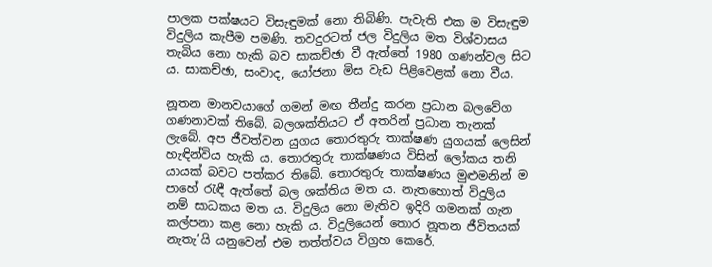පාලක පක්ෂයට විසැඳුමක් නො තිබිණි. පැවැති එක ම විසැඳුම විදුලිය කැපීම පමණි. තවදුරටත් ජල විදුලිය මත විශ්වාසය තැබිය නො හැකි බව සාකච්ඡා වී ඇත්තේ 1980 ගණන්වල සිට ය. සාකච්ඡා, සංවාද, යෝජනා මිස වැඩ පිළිවෙළක් නො වීය.

නූතන මානවයාගේ ගමන් මඟ තීන්දු කරන ප්‍රධාන බලවේග ගණනාවක් තිබේ. බලශක්තියට ඒ අතරින් ප්‍රධාන තැනක් ලැබේ. අප ජීවත්වන යුගය තොරතුරු තාක්ෂණ යුගයක් ලෙසින් හැඳින්විය හැකි ය. තොරතුරු තාක්ෂණය විසින් ලෝකය තනි යායක් බවට පත්කර තිබේ. තොරතුරු තාක්ෂණය මුළුමනින් ම පාහේ රැඳී ඇත්තේ බල ශක්තිය මත ය. නැතහොත් විදුලිය නම් සාධකය මත ය. විදුලිය නො මැතිව ඉදිරි ගමනක් ගැන කල්පනා කළ නො හැකි ය. විදුලියෙන් තොර නූතන ජීවිතයක් නැතැ’යි යනුවෙන් එම තත්ත්වය විග්‍රහ කෙරේ.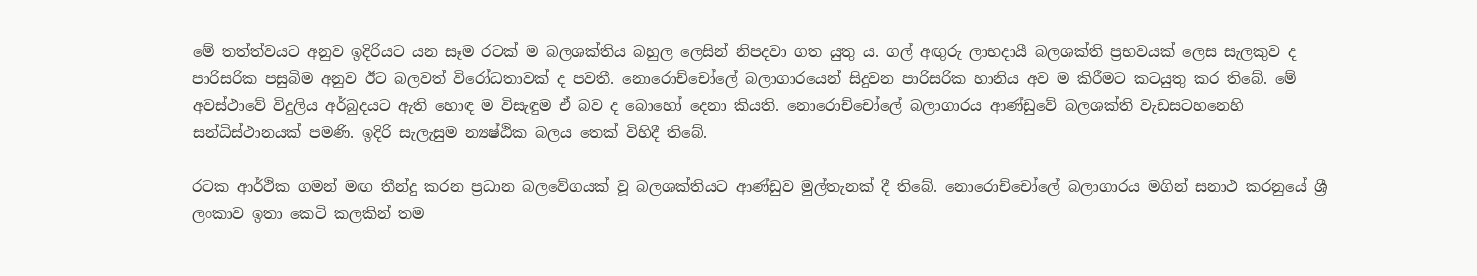මේ තත්ත්වයට අනුව ඉදිරියට යන සෑම රටක් ම බලශක්තිය බහුල ලෙසින් නිපදවා ගත යුතු ය. ගල් අඟුරු ලාභදායී බලශක්ති ප්‍රභවයක් ලෙස සැලකුව ද පාරිසරික පසුබිම අනුව ඊට බලවත් විරෝධතාවක් ද පවතී. නොරොච්චෝලේ බලාගාරයෙන් සිදුවන පාරිසරික හානිය අව ම කිරීමට කටයුතු කර තිබේ. මේ අවස්ථාවේ විදුලිය අර්බුදයට ඇති හොඳ ම විසැඳුම ඒ බව ද බොහෝ දෙනා කියති. නොරොච්චෝලේ බලාගාරය ආණ්ඩුවේ බලශක්ති වැඩසටහනෙහි සන්ධිස්ථානයක් පමණි. ඉදිරි සැලැසුම න්‍යෂ්ඨික බලය තෙක් විහිදී තිබේ.

රටක ආර්ථික ගමන් මඟ තීන්දු කරන ප්‍රධාන බලවේගයක් වූ බලශක්තියට ආණ්ඩුව මුල්තැනක් දී තිබේ. නොරොච්චෝලේ බලාගාරය මගින් සනාථ කරනුයේ ශ්‍රී ලංකාව ඉතා කෙටි කලකින් තම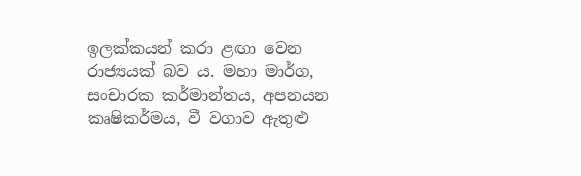ඉලක්කයන් කරා ළඟා වෙන රාජ්‍යයක් බව ය. මහා මාර්ග, සංචාරක කර්මාන්තය, අපනයන කෘෂිකර්මය, වී වගාව ඇතුළු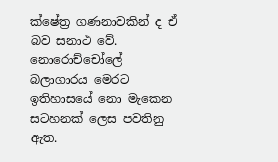ක්ෂේත්‍ර ගණනාවකින් ද ඒ බව සනාථ වේ. නොරොච්චෝලේ බලාගාරය මෙරට ඉතිහාසයේ නො මැකෙන සටහනක් ලෙස පවතිනු ඇත.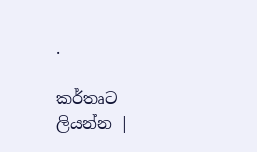.

කර්තෘට ලියන්න |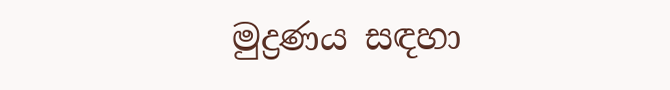මුද්‍රණය සඳහා